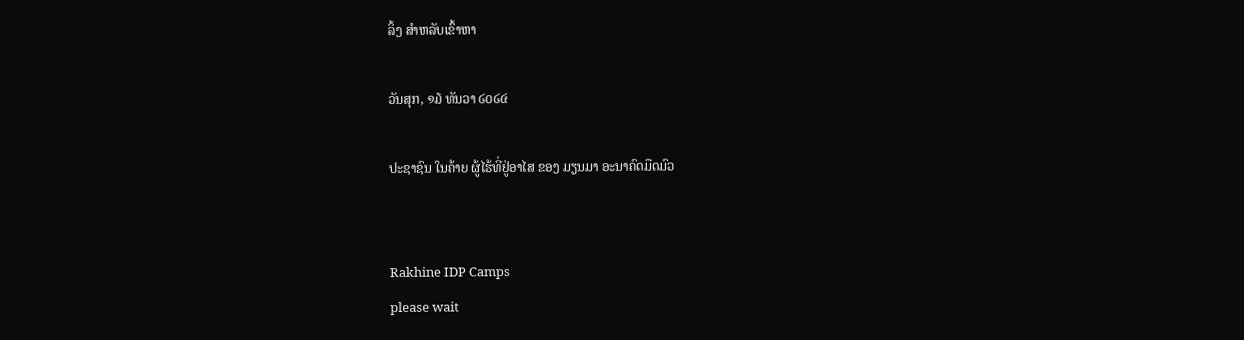ລິ້ງ ສຳຫລັບເຂົ້າຫາ

ວັນສຸກ, ໑໓ ທັນວາ ໒໐໒໔

ປະຊາຊົນ ໃນຄ້າຍ ຜູ້ໄຮ້ທີ່ຢູ່ອາໄສ ຂອງ ມຽນມາ ອະນາຄົດມືດມົວ


Rakhine IDP Camps
please wait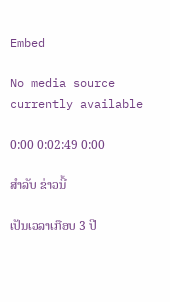Embed

No media source currently available

0:00 0:02:49 0:00

ສຳລັບ ຂ່າວນີ້

ເປັນເວລາເກືອບ 3 ປີ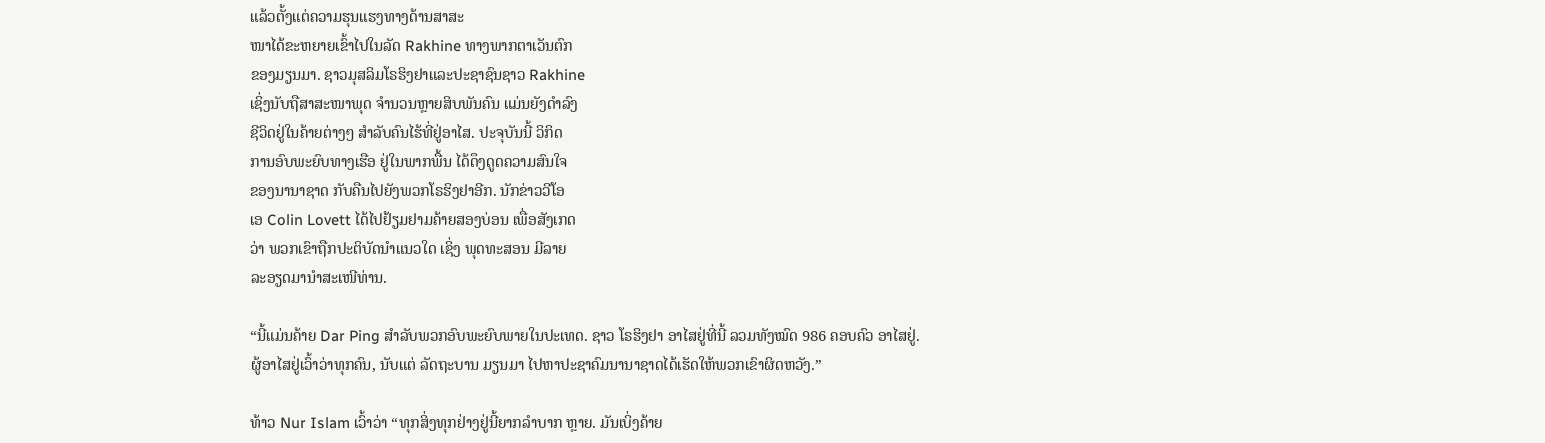ແລ້ວຕັ້ງແຕ່ຄວາມຮຸນແຮງທາງດ້ານສາສະ
ໜາໄດ້ຂະຫຍາຍເຂົ້າໄປໃນລັດ Rakhine ທາງພາກຕາເວັນຕົກ
ຂອງມຽນມາ. ຊາວມຸສລິມໂຣຮິງຢາແລະປະຊາຊົນຊາວ Rakhine
ເຊິ່ງນັບຖືສາສະໜາພຸດ ຈຳນວນຫຼາຍສິບພັນຄົນ ແມ່ນຍັງດຳລົງ
ຊີວິດຢູ່ໃນຄ້າຍຕ່າງໆ ສຳລັບຄົນໄຮ້ທີ່ຢູ່ອາໄສ. ປະຈຸບັນນີ້ ວິກິດ
ການອົບພະຍົບທາງເຮືອ ຢູ່ໃນພາກພື້ນ ໄດ້ດຶງດູດຄວາມສົນໃຈ
ຂອງນານາຊາດ ກັບຄືນໄປຍັງພວກໂຣຮິງຢາອີກ. ນັກຂ່າວວີໂອ
ເອ Colin Lovett ໄດ້ໄປຢ້ຽມຢາມຄ້າຍສອງບ່ອນ ເພື່ອສັງເກດ
ວ່າ ພວກເຂົາຖືກປະຕິບັດນຳແນວໃດ ເຊິ່ງ ພຸດທະສອນ ມີລາຍ
ລະອຽດມານຳສະເໜີທ່ານ.

“ນີ້ແມ່ນຄ້າຍ Dar Ping ສຳລັບພວກອົບພະຍົບພາຍໃນປະເທດ. ຊາວ ໂຣຮິງຢາ ອາໄສຢູ່ທີ່ນີ້ ລວມທັງໝົດ 986 ຄອບຄົວ ອາໄສຢູ່. ຜູ້ອາໄສຢູ່ເວົ້າວ່າທຸກຄົນ, ນັບແຕ່ ລັດຖະບານ ມຽນມາ ໄປຫາປະຊາຄົມນານາຊາດໄດ້ເຮັດໃຫ້ພວກເຂົາຜິດຫວັງ.”

ທ້າວ Nur Islam ເວົ້າວ່າ “ທຸກສິ່ງທຸກຢ່າງຢູ່ນີ້ຍາກລຳບາກ ຫຼາຍ. ມັນເບິ່ງຄ້າຍ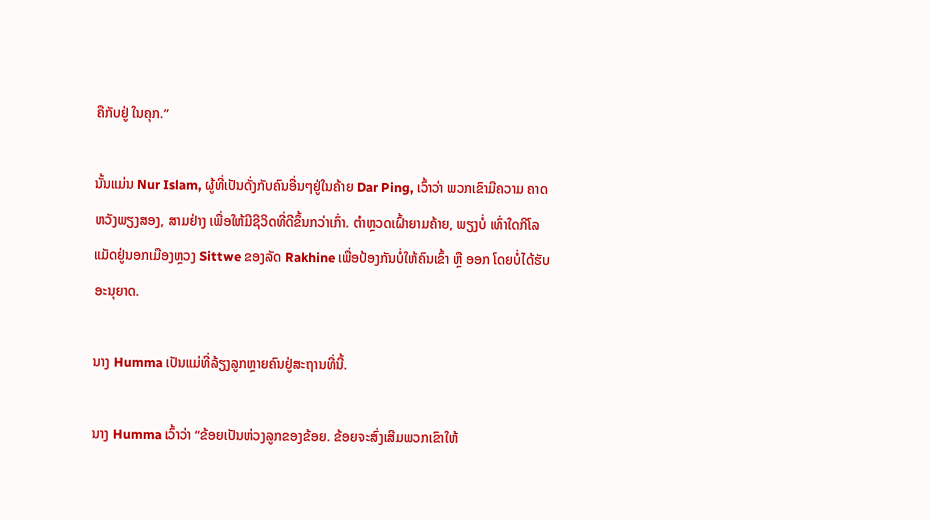ຄືກັບຢູ່ ໃນຄຸກ.”

ນັ້ນແມ່ນ Nur Islam, ຜູ້ທີ່ເປັນດັ່ງກັບຄົນອື່ນໆຢູ່ໃນຄ້າຍ Dar Ping, ເວົ້າວ່າ ພວກເຂົາມີຄວາມ ຄາດຫວັງພຽງສອງ, ສາມຢ່າງ ເພື່ອໃຫ້ມີຊີວິດທີ່ດີຂຶ້ນກວ່າເກົ່າ. ຕຳຫຼວດເຝົ້າຍາມຄ້າຍ, ພຽງບໍ່ ເທົ່າໃດກິໂລແມັດຢູ່ນອກເມືອງຫຼວງ Sittwe ຂອງລັດ Rakhine ເພື່ອປ້ອງກັນບໍ່ໃຫ້ຄົນເຂົ້າ ຫຼື ອອກ ໂດຍບໍ່ໄດ້ຮັບອະນຸຍາດ.

ນາງ Humma ເປັນແມ່ທີ່ລ້ຽງລູກຫຼາຍຄົນຢູ່ສະຖານທີ່ນີ້.

ນາງ Humma ເວົ້າວ່າ “ຂ້ອຍເປັນຫ່ວງລູກຂອງຂ້ອຍ. ຂ້ອຍຈະສົ່ງເສີມພວກເຂົາໃຫ້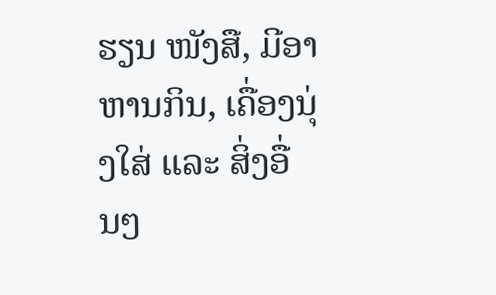ຮຽນ ໜັງສື, ມີອາຫານກິນ, ເຄື່ອງນຸ່ງໃສ່ ແລະ ສິ່ງອື່ນໆ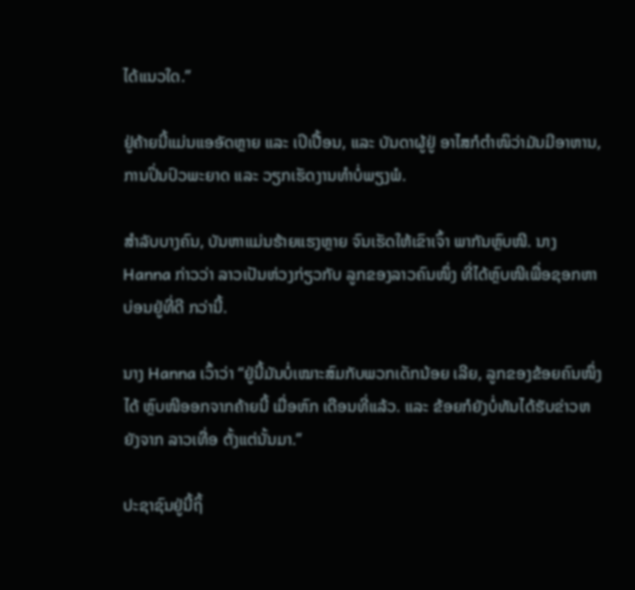ໄດ້ແນວໃດ.”

ຢູ່ຄ້າຍນີ້ແມ່ນແອອັດຫຼາຍ ແລະ ເປິເປື້ອນ, ແລະ ບັນດາຜູ້ຢູ່ ອາໄສກໍຕຳໜິວ່າມັນມີອາຫານ, ການປິ່ນປົວພະຍາດ ແລະ ວຽກເຮັດງານທຳບໍ່ພຽງພໍ.

ສຳລັບບາງຄົນ, ບັນຫາແມ່ນຮ້າຍແຮງຫຼາຍ ຈົນເຮັດໃຫ້ເຂົາເຈົ້າ ພາກັນຫຼົບໜີ. ນາງ Hanna ກ່າວວ່າ ລາວເປັນຫ່ວງກ່ຽວກັບ ລູກຂອງລາວຄົນໜຶ່ງ ທີ່ໄດ້ຫຼົບໜີເພື່ອຊອກຫາ ບ່ອນຢູ່ທີ່ດີ ກວ່ານີ້.

ນາງ Hanna ເວົ້າວ່າ “ຢູ່ນີ້ມັນບໍ່ເໝາະສົມກັບພວກເດັກນ້ອຍ ເລີຍ, ລູກຂອງຂ້ອຍຄົນໜຶ່ງໄດ້ ຫຼົບໜີອອກຈາກຄ້າຍນີ້ ເມື່ອຫົກ ເດືອນທີ່ແລ້ວ. ແລະ ຂ້ອຍກໍຍັງບໍ່ທັນໄດ້ຮັບຂ່າວຫຍັງຈາກ ລາວເທື່ອ ຕັ້ງແຕ່ນັ້ນມາ.”

ປະຊາຊົນຢູ່ນີ້ຖິ້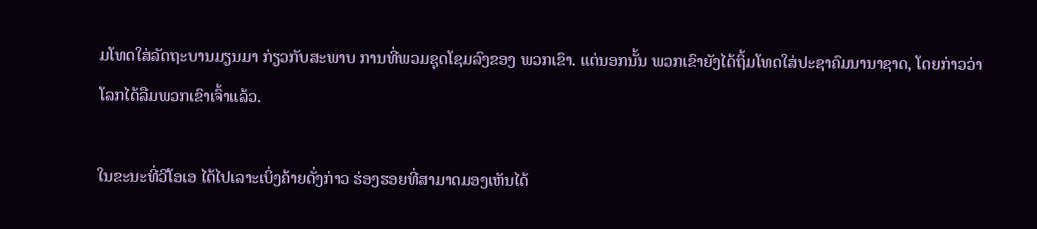ມໂທດໃສ່ລັດຖະບານມຽນມາ ກ່ຽວກັບສະພາບ ການທີ່ພວມຊຸດໂຊມລົງຂອງ ພວກເຂົາ. ແຕ່ນອກນັ້ນ ພວກເຂົາຍັງໄດ້ຖິ້ມໂທດໃສ່ປະຊາຄົມນານາຊາດ, ໂດຍກ່າວວ່າ ໂລກໄດ້ລືມພວກເຂົາເຈົ້າແລ້ວ.

ໃນຂະນະທີ່ວີໂອເອ ໄດ້ໄປເລາະເບິ່ງຄ້າຍດັ່ງກ່າວ ຮ່ອງຮອຍທີ່ສາມາດມອງເຫັນໄດ້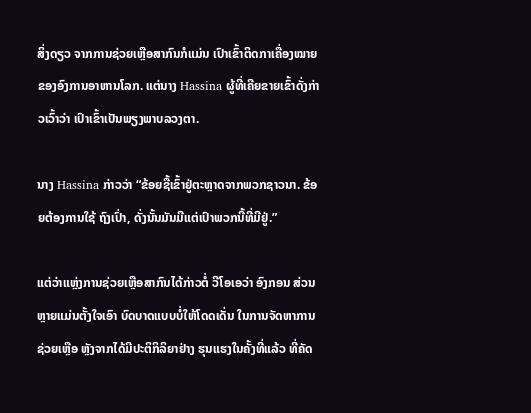ສິ່ງດຽວ ຈາກການຊ່ວຍເຫຼືອສາກົນກໍແມ່ນ ເປົາເຂົ້າຕິດກາເຄື່ອງໝາຍຂອງອົງການອາຫານໂລກ. ແຕ່ນາງ Hassina ຜູ້ທີ່ເຄີຍຂາຍເຂົ້າດັ່ງກ່າວເວົ້າວ່າ ເປົາເຂົ້າເປັນພຽງພາບລວງຕາ.

ນາງ Hassina ກ່າວວ່າ “ຂ້ອຍຊື້ເຂົ້າຢູ່ຕະຫຼາດຈາກພວກຊາວນາ. ຂ້ອຍຕ້ອງການໃຊ້ ຖົງເປົ່າ, ດັ່ງນັ້ນມັນມີແຕ່ເປົາພວກນີ້ທີ່ມີຢູ່.”

ແຕ່ວ່າແຫຼ່ງການຊ່ວຍເຫຼືອສາກົນໄດ້ກ່າວຕໍ່ ວີໂອເອວ່າ ອົງກອນ ສ່ວນຫຼາຍແມ່ນຕັ້ງໃຈເອົາ ບົດບາດແບບບໍ່ໃຫ້ໂດດເດັ່ນ ໃນການຈັດຫາການຊ່ວຍເຫຼືອ ຫຼັງຈາກໄດ້ມີປະຕິກິລິຍາຢ່າງ ຮຸນແຮງໃນຄັ້ງທີ່ແລ້ວ ທີ່ຄັດ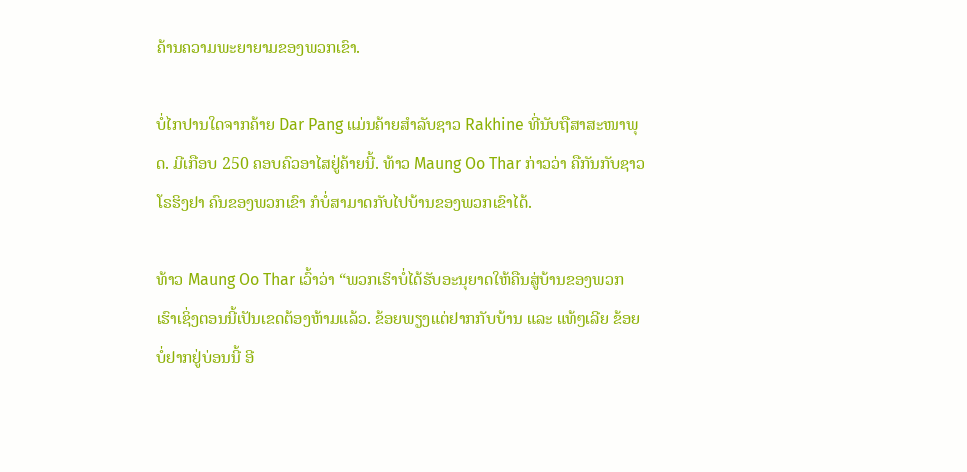ຄ້ານຄວາມພະຍາຍາມຂອງພວກເຂົາ.

ບໍ່ໄກປານໃດຈາກຄ້າຍ Dar Pang ແມ່ນຄ້າຍສຳລັບຊາວ Rakhine ທີ່ນັບຖືສາສະໜາພຸດ. ມີເກືອບ 250 ຄອບຄົວອາໄສຢູ່ຄ້າຍນີ້. ທ້າວ Maung Oo Thar ກ່າວວ່າ ຄືກັນກັບຊາວ ໂຣຮິງຢາ ຄົນຂອງພວກເຂົາ ກໍບໍ່ສາມາດກັບໄປບ້ານຂອງພວກເຂົາໄດ້.

ທ້າວ Maung Oo Thar ເວົ້າວ່າ “ພວກເຮົາບໍ່ໄດ້ຮັບອະນຸຍາດໃຫ້ຄືນສູ່ບ້ານຂອງພວກ ເຮົາເຊິ່ງຕອນນີ້ເປັນເຂດຕ້ອງຫ້າມແລ້ວ. ຂ້ອຍພຽງແຕ່ຢາກກັບບ້ານ ແລະ ແທ້ໆເລີຍ ຂ້ອຍບໍ່ຢາກຢູ່ບ່ອນນີ້ ອີ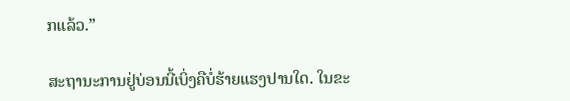ກແລ້ວ.”

ສະຖານະການຢູ່ບ່ອນນີ້ເບິ່ງຄືບໍ່ຮ້າຍແຮງປານໃດ. ໃນຂະ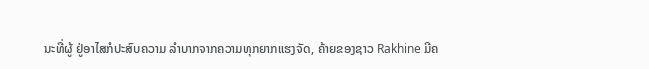ນະທີ່ຜູ້ ຢູ່ອາໄສກໍປະສົບຄວາມ ລຳບາກຈາກຄວາມທຸກຍາກແຮງຈັດ, ຄ້າຍຂອງຊາວ Rakhine ມີຄ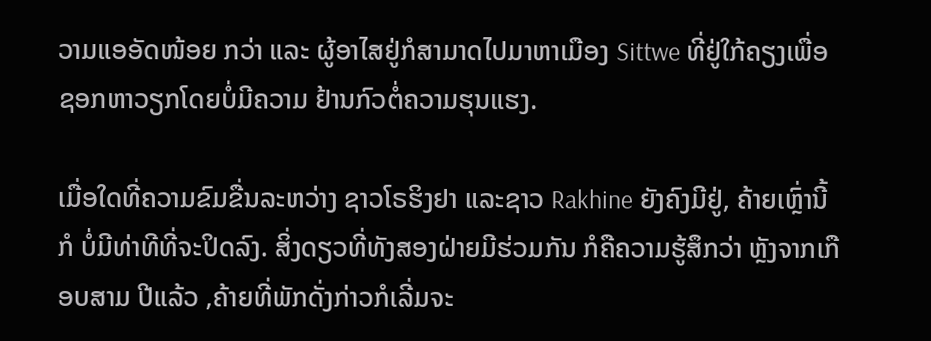ວາມແອອັດໜ້ອຍ ກວ່າ ແລະ ຜູ້ອາໄສຢູ່ກໍສາມາດໄປມາຫາເມືອງ Sittwe ທີ່ຢູ່ໃກ້ຄຽງເພື່ອ ຊອກຫາວຽກໂດຍບໍ່ມີຄວາມ ຢ້ານກົວຕໍ່ຄວາມຮຸນແຮງ.

ເມື່ອໃດທີ່ຄວາມຂົມຂື່ນລະຫວ່າງ ຊາວໂຣຮິງຢາ ແລະຊາວ Rakhine ຍັງຄົງມີຢູ່, ຄ້າຍເຫຼົ່ານີ້ກໍ ບໍ່ມີທ່າທີທີ່ຈະປິດລົງ. ສິ່ງດຽວທີ່ທັງສອງຝ່າຍມີຮ່ວມກັນ ກໍຄືຄວາມຮູ້ສຶກວ່າ ຫຼັງຈາກເກືອບສາມ ປີແລ້ວ ,ຄ້າຍທີ່ພັກດັ່ງກ່າວກໍເລີ່ມຈະ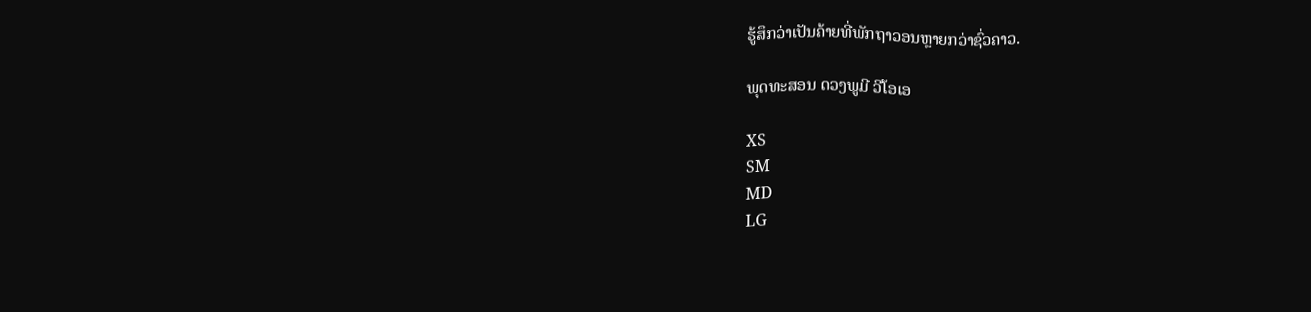ຮູ້ສຶກວ່າເປັນຄ້າຍທີ່ພັກຖາວອນຫຼາຍກວ່າຊົ່ວຄາວ.

ພຸດທະສອນ ດວງພູມີ ວີໂອເອ

XS
SM
MD
LG